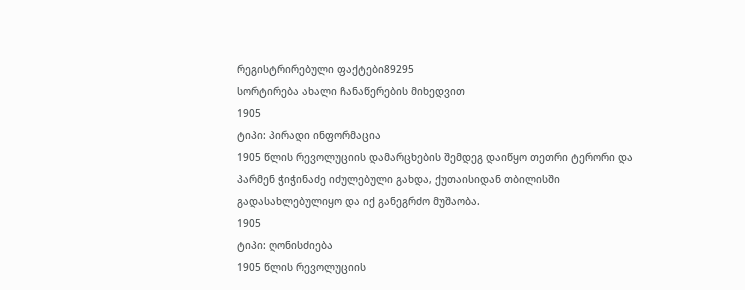რეგისტრირებული ფაქტები89295
სორტირება ახალი ჩანაწერების მიხედვით
1905
ტიპი: პირადი ინფორმაცია
1905 წლის რევოლუციის დამარცხების შემდეგ დაიწყო თეთრი ტერორი და პარმენ ჭიჭინაძე იძულებული გახდა, ქუთაისიდან თბილისში გადასახლებულიყო და იქ განეგრძო მუშაობა.
1905
ტიპი: ღონისძიება
1905 წლის რევოლუციის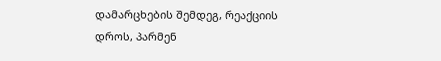დამარცხების შემდეგ, რეაქციის დროს, პარმენ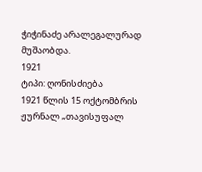ჭიჭინაძე არალეგალურად მუშაობდა.
1921
ტიპი: ღონისძიება
1921 წლის 15 ოქტომბრის ჟურნალ „თავისუფალ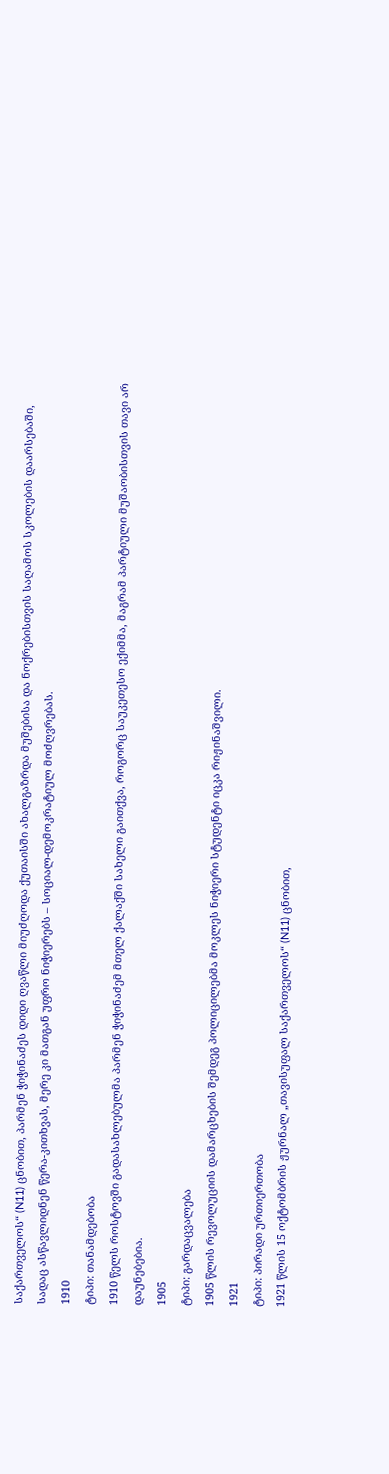საქართველოს“ (N11) ცნობით, პარმენ ჭიჭინაძეს დიდი ღვაწლი მიუძღოდა ქუთაისში ახალგაზრდა მუშებისა და ნოქრებისთვის საღამოს სკოლების დაარსებაში, სადაც ასწავლიდნენ წერა-კითხვას, მერე კი მათგან უფრო ნიჭიერებს – სოციალ-დემოკრატიულ მოძღვრებას.
1910
ტიპი: თანამდებობა
1910 წელს როსტოვში გადასახლებულმა პარმენ ჭიჭინაძემ მთელ ქალაქში სახელი გაითქვა, როგორც საუკეთესო ექიმმა, მაგრამ პარტიული მუშაობისთვის თავი არ დაუნებებია.
1905
ტიპი: გარდაცვალება
1905 წლის რევოლუციის დამარცხების შემდეგ პოლიცილებმა მოკლეს ნიჭიერი სტუდენტი იცკა რიჟინაშვილი.
1921
ტიპი: პირადი ურთიერთობა
1921 წლის 15 ოქტომბრის ჟურნალ „თავისუფალ საქართველოს“ (N11) ცნობით,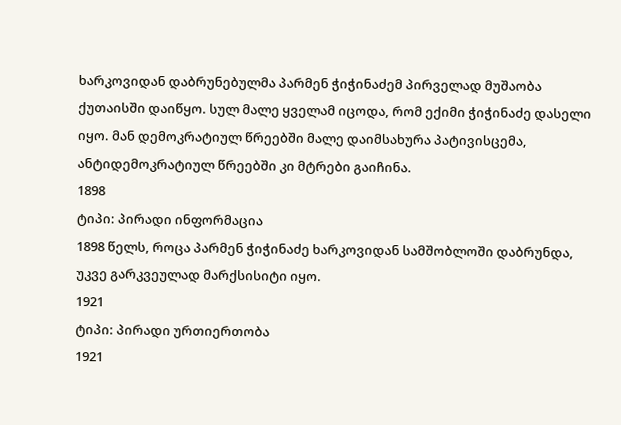ხარკოვიდან დაბრუნებულმა პარმენ ჭიჭინაძემ პირველად მუშაობა ქუთაისში დაიწყო. სულ მალე ყველამ იცოდა, რომ ექიმი ჭიჭინაძე დასელი იყო. მან დემოკრატიულ წრეებში მალე დაიმსახურა პატივისცემა, ანტიდემოკრატიულ წრეებში კი მტრები გაიჩინა.
1898
ტიპი: პირადი ინფორმაცია
1898 წელს, როცა პარმენ ჭიჭინაძე ხარკოვიდან სამშობლოში დაბრუნდა, უკვე გარკვეულად მარქსისიტი იყო.
1921
ტიპი: პირადი ურთიერთობა
1921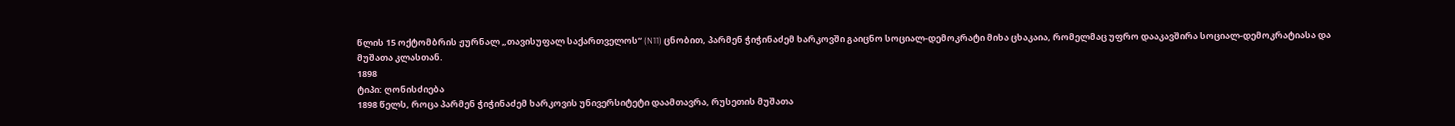წლის 15 ოქტომბრის ჟურნალ „თავისუფალ საქართველოს“ (N11) ცნობით, პარმენ ჭიჭინაძემ ხარკოვში გაიცნო სოციალ-დემოკრატი მიხა ცხაკაია, რომელმაც უფრო დააკავშირა სოციალ-დემოკრატიასა და მუშათა კლასთან.
1898
ტიპი: ღონისძიება
1898 წელს, როცა პარმენ ჭიჭინაძემ ხარკოვის უნივერსიტეტი დაამთავრა, რუსეთის მუშათა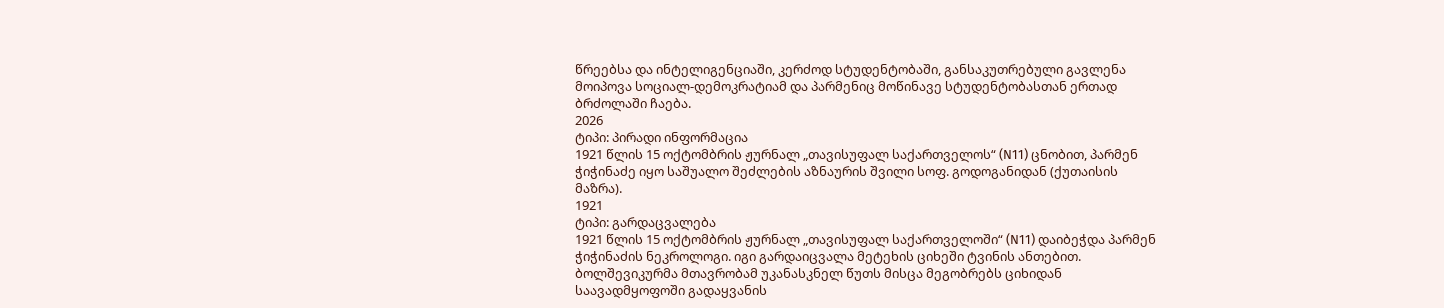წრეებსა და ინტელიგენციაში, კერძოდ სტუდენტობაში, განსაკუთრებული გავლენა მოიპოვა სოციალ-დემოკრატიამ და პარმენიც მოწინავე სტუდენტობასთან ერთად ბრძოლაში ჩაება.
2026
ტიპი: პირადი ინფორმაცია
1921 წლის 15 ოქტომბრის ჟურნალ „თავისუფალ საქართველოს“ (N11) ცნობით, პარმენ ჭიჭინაძე იყო საშუალო შეძლების აზნაურის შვილი სოფ. გოდოგანიდან (ქუთაისის მაზრა).
1921
ტიპი: გარდაცვალება
1921 წლის 15 ოქტომბრის ჟურნალ „თავისუფალ საქართველოში“ (N11) დაიბეჭდა პარმენ ჭიჭინაძის ნეკროლოგი. იგი გარდაიცვალა მეტეხის ციხეში ტვინის ანთებით. ბოლშევიკურმა მთავრობამ უკანასკნელ წუთს მისცა მეგობრებს ციხიდან საავადმყოფოში გადაყვანის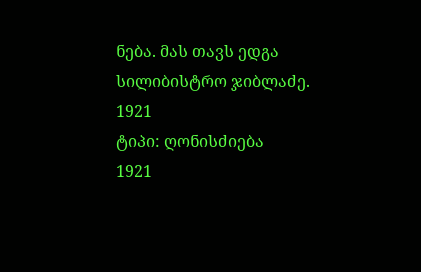ნება. მას თავს ედგა სილიბისტრო ჯიბლაძე.
1921
ტიპი: ღონისძიება
1921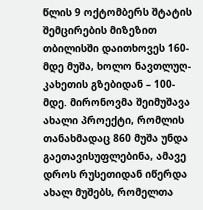წლის 9 ოქტომბერს შტატის შემცირების მიზეზით თბილისში დაითხოვეს 160-მდე მუშა, ხოლო ნავთლუღ-კახეთის გზებიდან – 100-მდე. მირონოვმა შეიმუშავა ახალი პროექტი, რომლის თანახმადაც 860 მუშა უნდა გაეთავისუფლებინა, ამავე დროს რუსეთიდან იწერდა ახალ მუშებს, რომელთა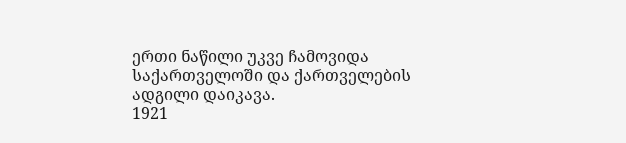ერთი ნაწილი უკვე ჩამოვიდა საქართველოში და ქართველების ადგილი დაიკავა.
1921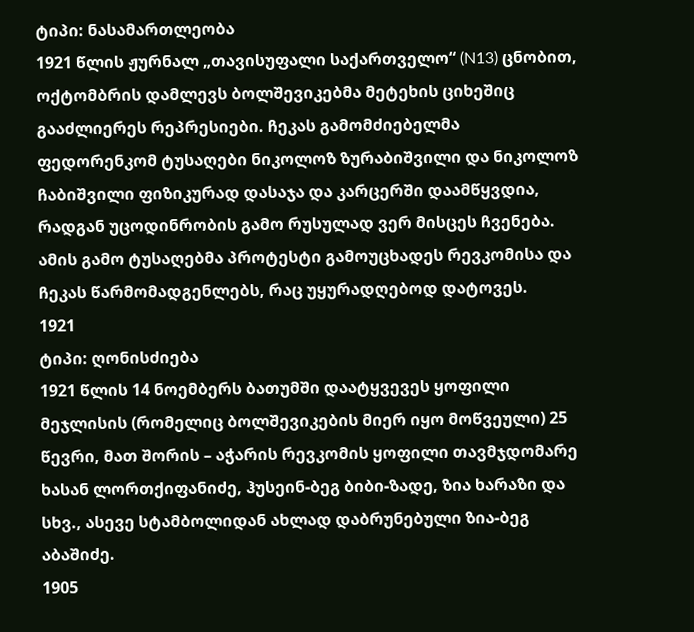ტიპი: ნასამართლეობა
1921 წლის ჟურნალ „თავისუფალი საქართველო“ (N13) ცნობით, ოქტომბრის დამლევს ბოლშევიკებმა მეტეხის ციხეშიც გააძლიერეს რეპრესიები. ჩეკას გამომძიებელმა ფედორენკომ ტუსაღები ნიკოლოზ ზურაბიშვილი და ნიკოლოზ ჩაბიშვილი ფიზიკურად დასაჯა და კარცერში დაამწყვდია, რადგან უცოდინრობის გამო რუსულად ვერ მისცეს ჩვენება. ამის გამო ტუსაღებმა პროტესტი გამოუცხადეს რევკომისა და ჩეკას წარმომადგენლებს, რაც უყურადღებოდ დატოვეს.
1921
ტიპი: ღონისძიება
1921 წლის 14 ნოემბერს ბათუმში დაატყვევეს ყოფილი მეჯლისის (რომელიც ბოლშევიკების მიერ იყო მოწვეული) 25 წევრი, მათ შორის – აჭარის რევკომის ყოფილი თავმჯდომარე ხასან ლორთქიფანიძე, ჰუსეინ-ბეგ ბიბი-ზადე, ზია ხარაზი და სხვ., ასევე სტამბოლიდან ახლად დაბრუნებული ზია-ბეგ აბაშიძე.
1905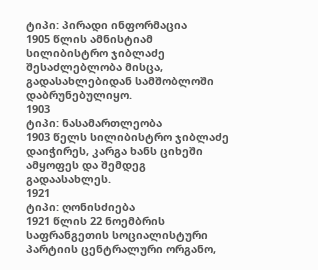ტიპი: პირადი ინფორმაცია
1905 წლის ამნისტიამ სილიბისტრო ჯიბლაძე შესაძლებლობა მისცა, გადასახლებიდან სამშობლოში დაბრუნებულიყო.
1903
ტიპი: ნასამართლეობა
1903 წელს სილიბისტრო ჯიბლაძე დაიჭირეს, კარგა ხანს ციხეში ამყოფეს და შემდეგ გადაასახლეს.
1921
ტიპი: ღონისძიება
1921 წლის 22 ნოემბრის საფრანგეთის სოციალისტური პარტიის ცენტრალური ორგანო,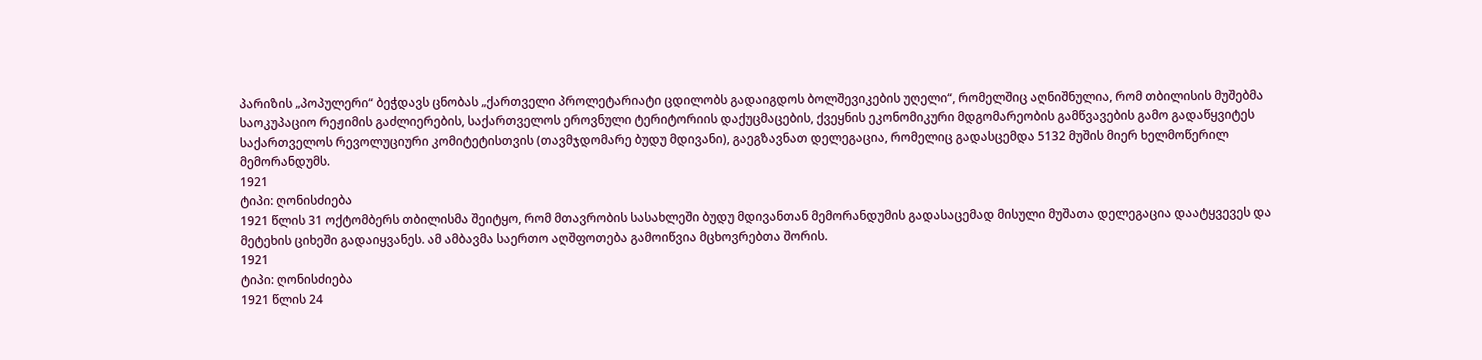პარიზის „პოპულერი“ ბეჭდავს ცნობას „ქართველი პროლეტარიატი ცდილობს გადაიგდოს ბოლშევიკების უღელი“, რომელშიც აღნიშნულია, რომ თბილისის მუშებმა საოკუპაციო რეჟიმის გაძლიერების, საქართველოს ეროვნული ტერიტორიის დაქუცმაცების, ქვეყნის ეკონომიკური მდგომარეობის გამწვავების გამო გადაწყვიტეს საქართველოს რევოლუციური კომიტეტისთვის (თავმჯდომარე ბუდუ მდივანი), გაეგზავნათ დელეგაცია, რომელიც გადასცემდა 5132 მუშის მიერ ხელმოწერილ მემორანდუმს.
1921
ტიპი: ღონისძიება
1921 წლის 31 ოქტომბერს თბილისმა შეიტყო, რომ მთავრობის სასახლეში ბუდუ მდივანთან მემორანდუმის გადასაცემად მისული მუშათა დელეგაცია დაატყვევეს და მეტეხის ციხეში გადაიყვანეს. ამ ამბავმა საერთო აღშფოთება გამოიწვია მცხოვრებთა შორის.
1921
ტიპი: ღონისძიება
1921 წლის 24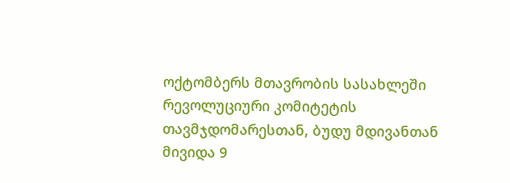ოქტომბერს მთავრობის სასახლეში რევოლუციური კომიტეტის თავმჯდომარესთან, ბუდუ მდივანთან მივიდა 9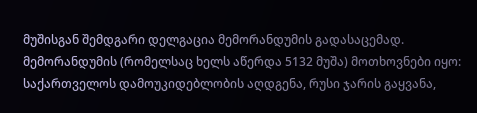მუშისგან შემდგარი დელგაცია მემორანდუმის გადასაცემად. მემორანდუმის (რომელსაც ხელს აწერდა 5132 მუშა) მოთხოვნები იყო: საქართველოს დამოუკიდებლობის აღდგენა, რუსი ჯარის გაყვანა,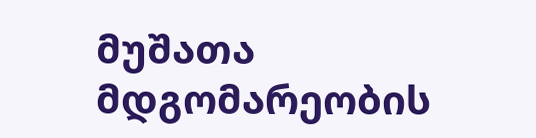მუშათა მდგომარეობის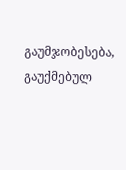გაუმჯობესება, გაუქმებულ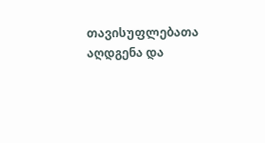თავისუფლებათა აღდგენა და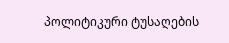პოლიტიკური ტუსაღების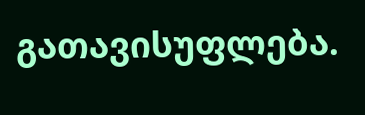გათავისუფლება.